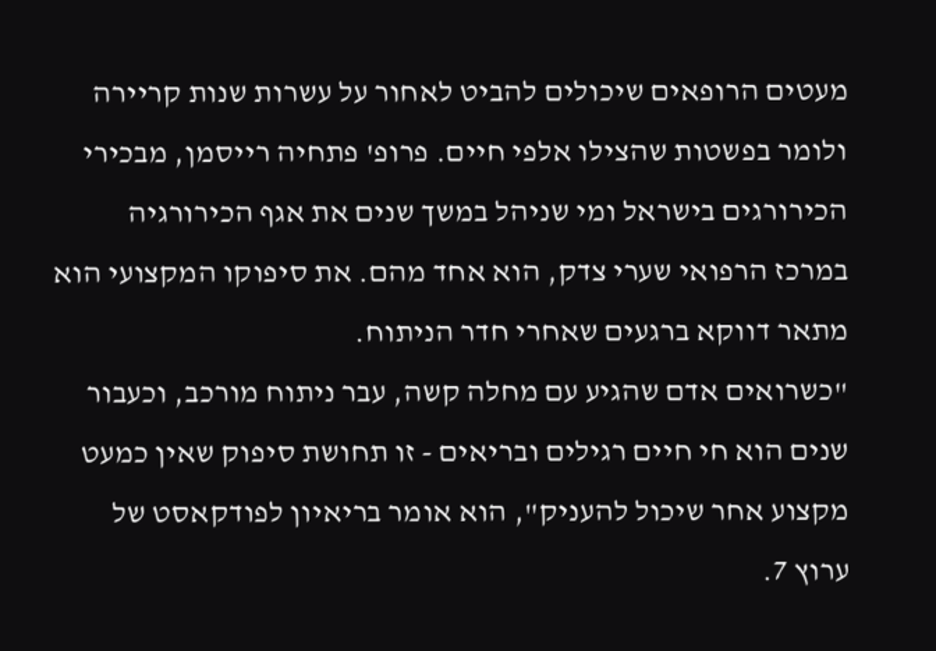מעטים הרופאים שיכולים להביט לאחור על עשרות שנות קריירה ולומר בפשטות שהצילו אלפי חיים. פרופ' פתחיה רייסמן, מבכירי הכירורגים בישראל ומי שניהל במשך שנים את אגף הכירורגיה במרכז הרפואי שערי צדק, הוא אחד מהם. את סיפוקו המקצועי הוא מתאר דווקא ברגעים שאחרי חדר הניתוח.
"כשרואים אדם שהגיע עם מחלה קשה, עבר ניתוח מורכב, וכעבור שנים הוא חי חיים רגילים ובריאים - זו תחושת סיפוק שאין כמעט מקצוע אחר שיכול להעניק", הוא אומר בריאיון לפודקאסט של ערוץ 7.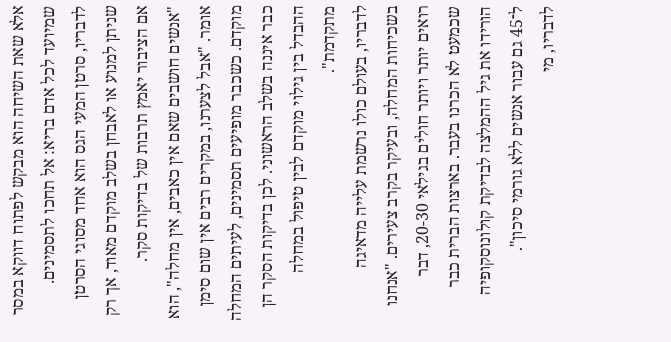אלא שאת השיחה הוא מבקש לפתוח דווקא במסר שמיועד לכל אדם בריא: אל תחכו לתסמינים. לדבריו, סרטן המעי הגס הוא אחד מסוגי הסרטן שניתן למנוע או לאבחן בשלב מוקדם מאוד, אך רק אם הציבור יאמץ תרבות של בדיקות סקר.
"אנשים חושבים שאם אין כאבים, אין מחלה", הוא אומר. "אבל לצערנו, במקרים רבים אין שום סימן מוקדם. כשכבר מופיעים תסמינים, לעיתים המחלה כבר איננה בשלב הראשוני. לכן בדיקות הסקר הן ההבדל בין גילוי מוקדם לבין טיפול במחלה מתקדמת".
לדבריו, בעולם כולו נרשמת עלייה מדאיגה בשכיחות המחלה, ובעיקר בקרב צעירים. "אנחנו רואים יותר ויותר חולים בגילאי 20-30, דבר שכמעט לא הכרנו בעבר. בארצות הברית כבר הורידו את גיל ההמלצה לבדיקת קולונוסקופיה ל־45 גם עבור אנשים ללא גורמי סיכון".
לדבריו, מי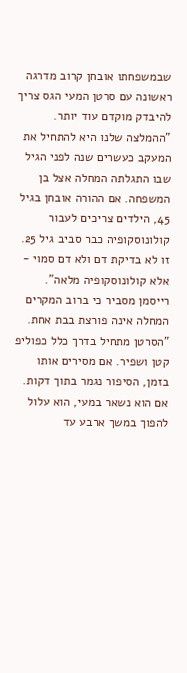שבמשפחתו אובחן קרוב מדרגה ראשונה עם סרטן המעי הגס צריך להיבדק מוקדם עוד יותר.
"ההמלצה שלנו היא להתחיל את המעקב כעשרים שנה לפני הגיל שבו התגלתה המחלה אצל בן המשפחה. אם ההורה אובחן בגיל 45, הילדים צריכים לעבור קולונוסקופיה כבר סביב גיל 25. זו לא בדיקת דם ולא דם סמוי - אלא קולונוסקופיה מלאה".
רייסמן מסביר כי ברוב המקרים המחלה אינה פורצת בבת אחת. "הסרטן מתחיל בדרך כלל כפוליפ קטן ושפיר. אם מסירים אותו בזמן, הסיפור נגמר בתוך דקות. אם הוא נשאר במעי, הוא עלול להפוך במשך ארבע עד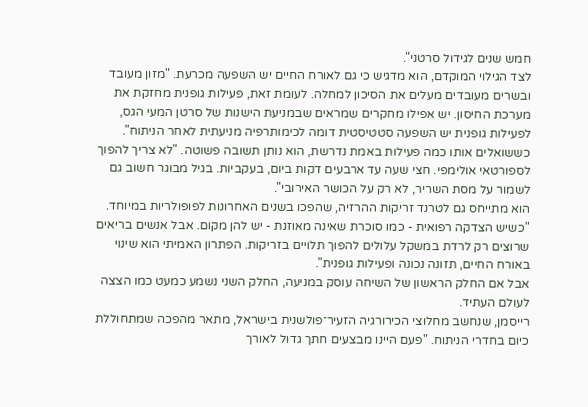חמש שנים לגידול סרטני".
לצד הגילוי המוקדם, הוא מדגיש כי גם לאורח החיים יש השפעה מכרעת. "מזון מעובד ובשרים מעובדים מעלים את הסיכון למחלה. לעומת זאת, פעילות גופנית מחזקת את מערכת החיסון. יש אפילו מחקרים שמראים שבמניעת הישנות של סרטן המעי הגס, לפעילות גופנית יש השפעה סטטיסטית דומה לכימותרפיה מניעתית לאחר הניתוח".
כששואלים אותו כמה פעילות באמת נדרשת, הוא נותן תשובה פשוטה. "לא צריך להפוך לספורטאי אולימפי. חצי שעה עד ארבעים דקות ביום, בעקביות. בגיל מבוגר חשוב גם לשמור על מסת השריר, לא רק על הכושר האירובי".
הוא מתייחס גם לטרנד זריקות ההרזיה, שהפכו בשנים האחרונות לפופולריות במיוחד. "כשיש הצדקה רפואית - כמו סוכרת שאינה מאוזנת - יש להן מקום. אבל אנשים בריאים שרוצים רק לרדת במשקל עלולים להפוך תלויים בזריקות. הפתרון האמיתי הוא שינוי באורח החיים, תזונה נכונה ופעילות גופנית".
אבל אם החלק הראשון של השיחה עוסק במניעה, החלק השני נשמע כמעט כמו הצצה לעולם העתיד.
רייסמן, שנחשב מחלוצי הכירורגיה הזעיר־פולשנית בישראל, מתאר מהפכה שמתחוללת כיום בחדרי הניתוח. "פעם היינו מבצעים חתך גדול לאורך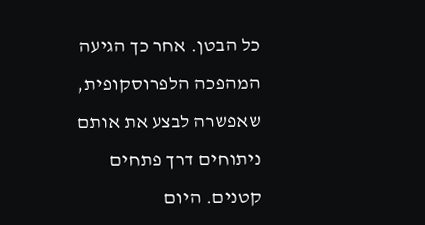כל הבטן. אחר כך הגיעה המהפכה הלפרוסקופית, שאפשרה לבצע את אותם ניתוחים דרך פתחים קטנים. היום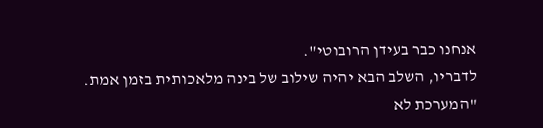אנחנו כבר בעידן הרובוטי".
לדבריו, השלב הבא יהיה שילוב של בינה מלאכותית בזמן אמת. "המערכת לא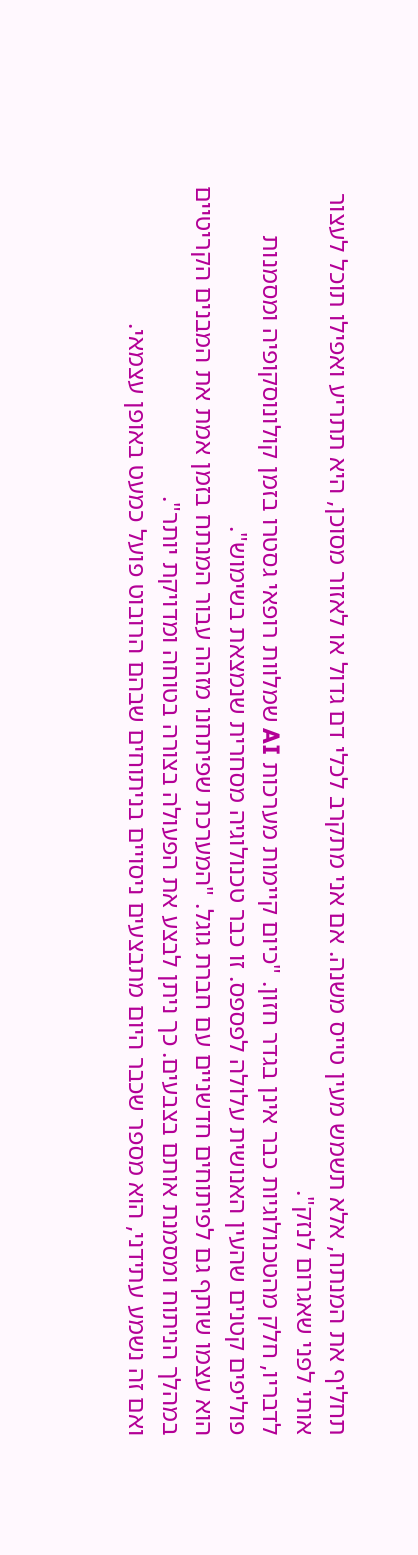תחליף את המנתח, אלא תשמש מעין טייס משנה. אם אני מתקרב לכלי דם גדול או לאזור מסוכן, היא תתריע ואפילו תוכל לעצור אותי לפני שאגרום לנזק".
לדבריו, חלק מהטכנולוגיות כבר אינן בגדר חזון. "כיום קיימות מערכות AI שמלוות רופאי גסטרו בזמן קולונוסקופיה ומסמנות פוליפים קטנים שהעין האנושית עלולה לפספס. זו כבר טכנולוגיה מסחרית שנמצאת בשימוש".
הוא עצמו שותף גם לפיתוחים חדשניים עם חברת גוגל. "המערכת שפיתחנו מזהה עבור המנתח בזמן אמת את המבנים הקריטיים במהלך הניתוח ומסמנת אותם בצבעים. כך ניתן לבצע את הפעולה בצורה בטוחה ומדויקת יותר".
ואם זה נשמע עתידני, הוא מספר שכבר היום מתבצעים ניסויים בניתוחים שבהם הרובוט פועל כמעט באופן עצמאי.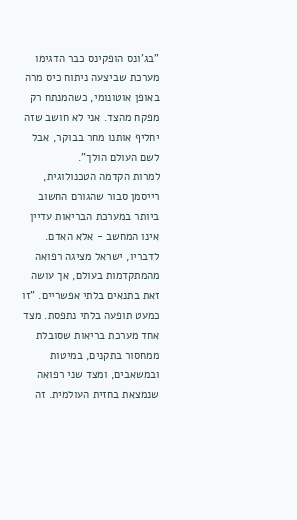"בג'ונס הופקינס כבר הדגימו מערכת שביצעה ניתוח כיס מרה באופן אוטונומי, כשהמנתח רק מפקח מהצד. אני לא חושב שזה יחליף אותנו מחר בבוקר, אבל לשם העולם הולך".
למרות הקדמה הטכנולוגית, רייסמן סבור שהגורם החשוב ביותר במערכת הבריאות עדיין אינו המחשב - אלא האדם.
לדבריו, ישראל מציגה רפואה מהמתקדמות בעולם, אך עושה זאת בתנאים בלתי אפשריים. "זו כמעט תופעה בלתי נתפסת. מצד אחד מערכת בריאות שסובלת ממחסור בתקנים, במיטות ובמשאבים, ומצד שני רפואה שנמצאת בחזית העולמית. זה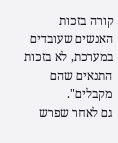קורה בזכות האנשים שעובדים במערכת, לא בזכות התנאים שהם מקבלים".
גם לאחר שפרש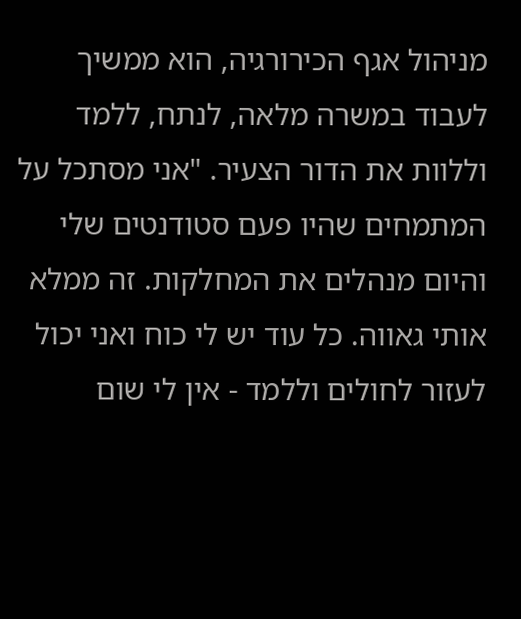מניהול אגף הכירורגיה, הוא ממשיך לעבוד במשרה מלאה, לנתח, ללמד וללוות את הדור הצעיר. "אני מסתכל על המתמחים שהיו פעם סטודנטים שלי והיום מנהלים את המחלקות. זה ממלא אותי גאווה. כל עוד יש לי כוח ואני יכול לעזור לחולים וללמד - אין לי שום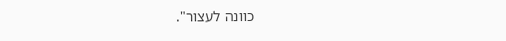כוונה לעצור".